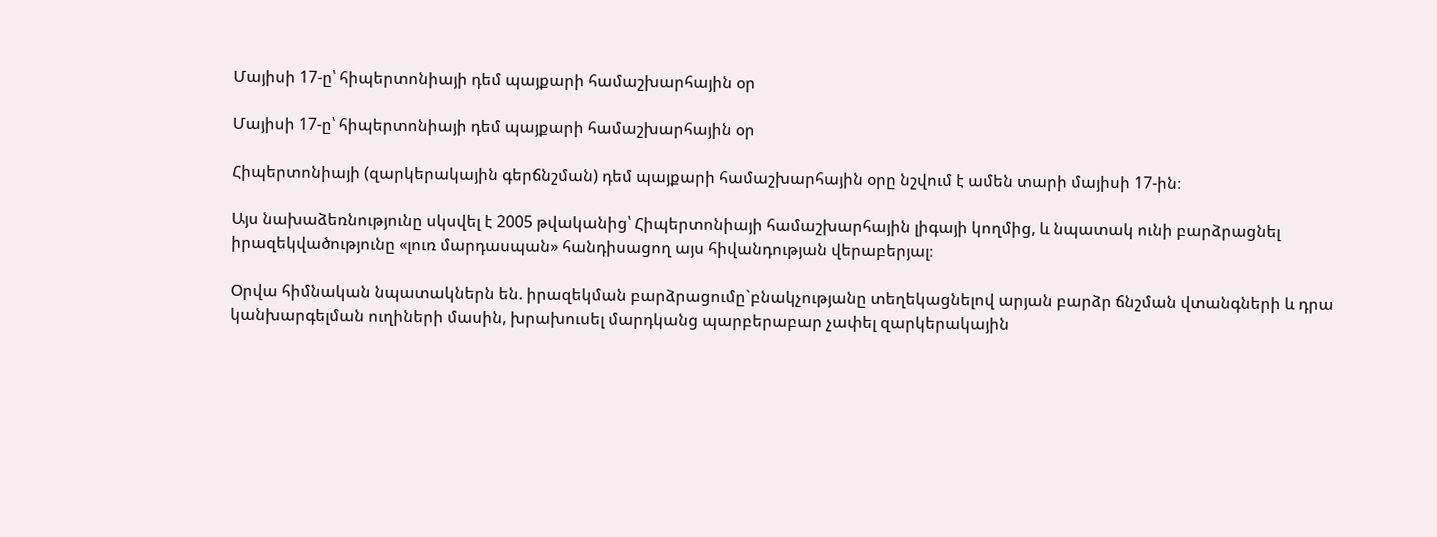Մայիսի 17-ը՝ հիպերտոնիայի դեմ պայքարի համաշխարհային օր

Մայիսի 17-ը՝ հիպերտոնիայի դեմ պայքարի համաշխարհային օր

Հիպերտոնիայի (զարկերակային գերճնշման) դեմ պայքարի համաշխարհային օրը նշվում է ամեն տարի մայիսի 17-ին։

Այս նախաձեռնությունը սկսվել է 2005 թվականից՝ Հիպերտոնիայի համաշխարհային լիգայի կողմից, և նպատակ ունի բարձրացնել իրազեկվածությունը «լուռ մարդասպան» հանդիսացող այս հիվանդության վերաբերյալ։

Օրվա հիմնական նպատակներն են. իրազեկման բարձրացումը`բնակչությանը տեղեկացնելով արյան բարձր ճնշման վտանգների և դրա կանխարգելման ուղիների մասին, խրախուսել մարդկանց պարբերաբար չափել զարկերակային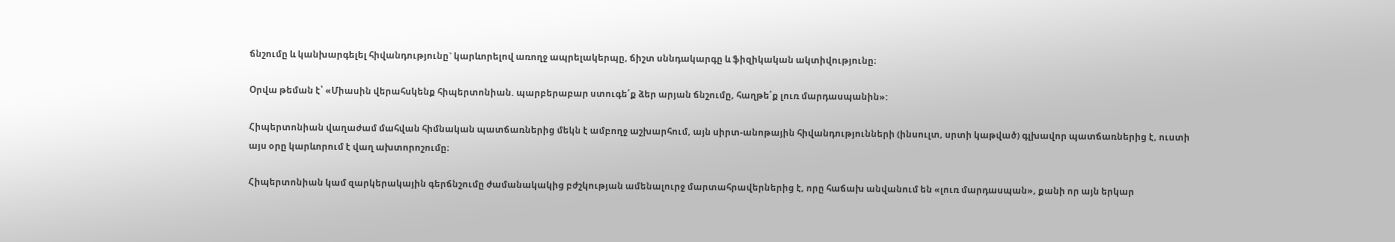ճնշումը և կանխարգելել հիվանդությունը` կարևորելով առողջ ապրելակերպը, ճիշտ սննդակարգը և ֆիզիկական ակտիվությունը։

Օրվա թեման է՝ «Միասին վերահսկենք հիպերտոնիան. պարբերաբար ստուգե՛ք ձեր արյան ճնշումը, հաղթե՛ք լուռ մարդասպանին»:

Հիպերտոնիան վաղաժամ մահվան հիմնական պատճառներից մեկն է ամբողջ աշխարհում, այն սիրտ-անոթային հիվանդությունների (ինսուլտ, սրտի կաթված) գլխավոր պատճառներից է, ուստի այս օրը կարևորում է վաղ ախտորոշումը։

Հիպերտոնիան կամ զարկերակային գերճնշումը ժամանակակից բժշկության ամենալուրջ մարտահրավերներից է, որը հաճախ անվանում են «լուռ մարդասպան», քանի որ այն երկար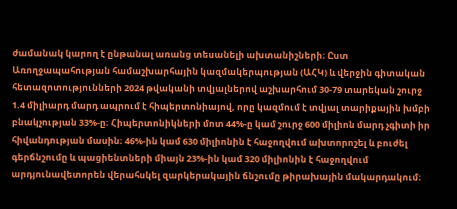ժամանակ կարող է ընթանալ առանց տեսանելի ախտանիշների։ Ըստ Առողջապահության համաշխարհային կազմակերպության (ԱՀԿ) և վերջին գիտական հետազոտությունների 2024 թվականի տվյալներով աշխարհում 30-79 տարեկան շուրջ 1.4 միլիարդ մարդ ապրում է հիպերտոնիայով, որը կազմում է տվյալ տարիքային խմբի բնակչության 33%-ը։ Հիպերտոնիկների մոտ 44%-ը կամ շուրջ 600 միլիոն մարդ չգիտի իր հիվանդության մասին։ 46%-ին կամ 630 միլիոնին է հաջողվում ախտորոշել և բուժել գերճնշումը և պացիենտների միայն 23%-ին կամ 320 միլիոնին է հաջողվում արդյունավետորեն վերահսկել զարկերակային ճնշումը թիրախային մակարդակում։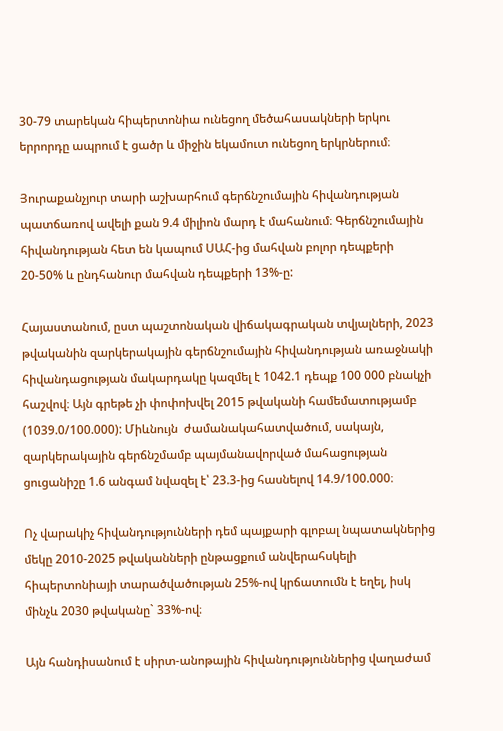30-79 տարեկան հիպերտոնիա ունեցող մեծահասակների երկու երրորդը ապրում է ցածր և միջին եկամուտ ունեցող երկրներում։

Յուրաքանչյուր տարի աշխարհում գերճնշումային հիվանդության պատճառով ավելի քան 9.4 միլիոն մարդ է մահանում։ Գերճնշումային հիվանդության հետ են կապում ՍԱՀ-ից մահվան բոլոր դեպքերի 20-50% և ընդհանուր մահվան դեպքերի 13%-ը:

Հայաստանում, ըստ պաշտոնական վիճակագրական տվյալների, 2023 թվականին զարկերակային գերճնշումային հիվանդության առաջնակի հիվանդացության մակարդակը կազմել է 1042.1 դեպք 100 000 բնակչի հաշվով։ Այն գրեթե չի փոփոխվել 2015 թվականի համեմատությամբ (1039.0/100.000): Միևնույն  ժամանակահատվածում, սակայն, զարկերակային գերճնշմամբ պայմանավորված մահացության ցուցանիշը 1.6 անգամ նվազել է՝ 23.3-ից հասնելով 14.9/100.000։

Ոչ վարակիչ հիվանդությունների դեմ պայքարի գլոբալ նպատակներից մեկը 2010-2025 թվականների ընթացքում անվերահսկելի հիպերտոնիայի տարածվածության 25%-ով կրճատումն է եղել, իսկ մինչև 2030 թվականը` 33%-ով։

Այն հանդիսանում է սիրտ-անոթային հիվանդություններից վաղաժամ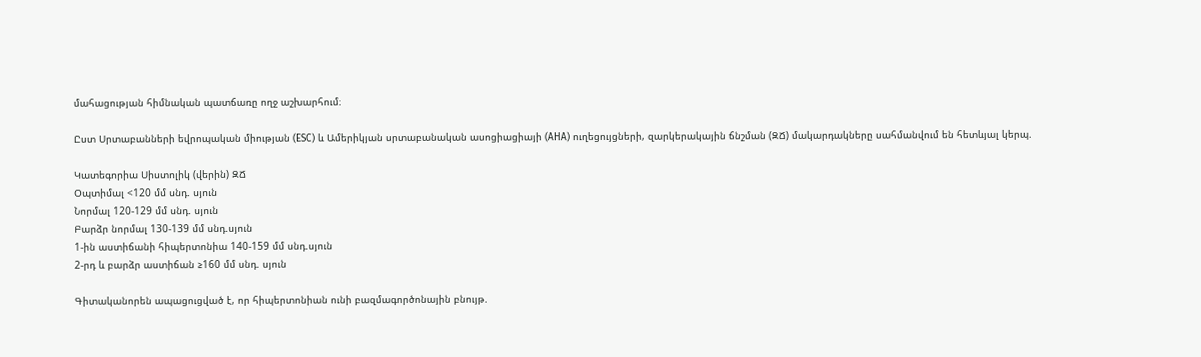մահացության հիմնական պատճառը ողջ աշխարհում։

Ըստ Սրտաբանների եվրոպական միության (ESC) և Ամերիկյան սրտաբանական ասոցիացիայի (AHA) ուղեցույցների, զարկերակային ճնշման (ԶՃ) մակարդակները սահմանվում են հետևյալ կերպ.

Կատեգորիա Սիստոլիկ (վերին) ԶՃ
Օպտիմալ <120 մմ սնդ. սյուն
Նորմալ 120-129 մմ սնդ. սյուն
Բարձր նորմալ 130-139 մմ սնդ.սյուն
1-ին աստիճանի հիպերտոնիա 140-159 մմ սնդ.սյուն
2-րդ և բարձր աստիճան ≥160 մմ սնդ. սյուն

Գիտականորեն ապացուցված է, որ հիպերտոնիան ունի բազմագործոնային բնույթ.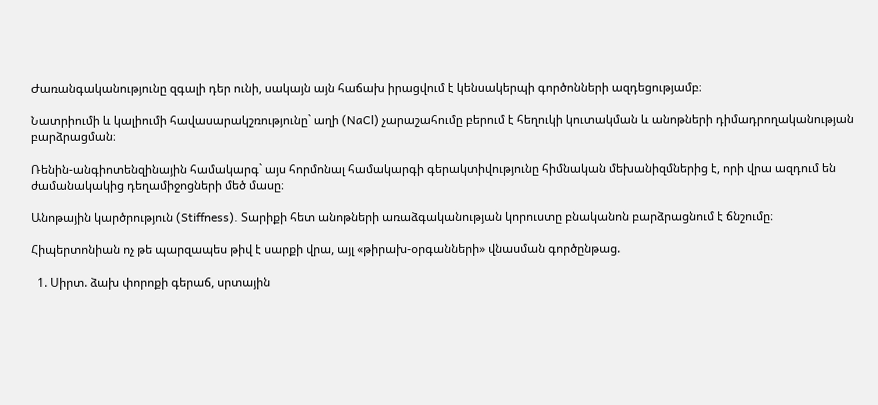Ժառանգականությունը զգալի դեր ունի, սակայն այն հաճախ իրացվում է կենսակերպի գործոնների ազդեցությամբ։

Նատրիումի և կալիումի հավասարակշռությունը` աղի (NaCl) չարաշահումը բերում է հեղուկի կուտակման և անոթների դիմադրողականության բարձրացման։

Ռենին-անգիոտենզինային համակարգ` այս հորմոնալ համակարգի գերակտիվությունը հիմնական մեխանիզմներից է, որի վրա ազդում են ժամանակակից դեղամիջոցների մեծ մասը։

Անոթային կարծրություն (Stiffness). Տարիքի հետ անոթների առաձգականության կորուստը բնականոն բարձրացնում է ճնշումը։

Հիպերտոնիան ոչ թե պարզապես թիվ է սարքի վրա, այլ «թիրախ-օրգանների» վնասման գործընթաց.

  1. Սիրտ. ձախ փորոքի գերաճ, սրտային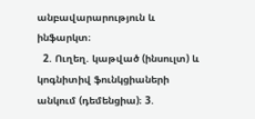անբավարարություն և ինֆարկտ։
  2. Ուղեղ. կաթված (ինսուլտ) և կոգնիտիվ ֆունկցիաների անկում (դեմենցիա)։ 3.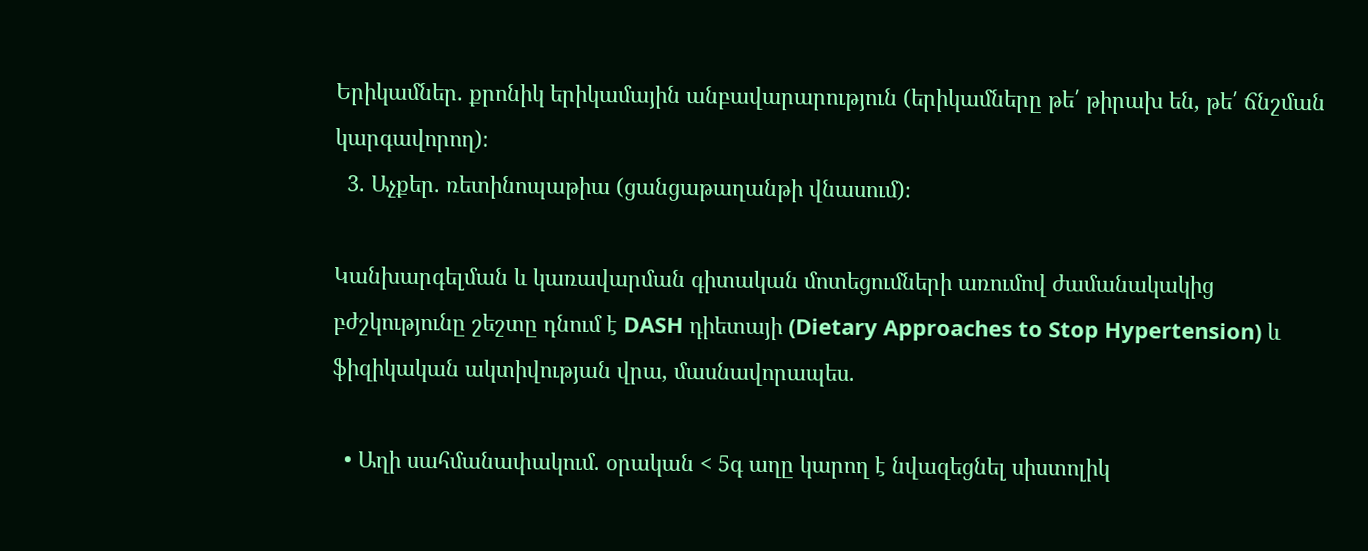Երիկամներ. քրոնիկ երիկամային անբավարարություն (երիկամները թե՛ թիրախ են, թե՛ ճնշման կարգավորող)։
  3. Աչքեր. ռետինոպաթիա (ցանցաթաղանթի վնասում)։

Կանխարգելման և կառավարման գիտական մոտեցումների առումով ժամանակակից բժշկությունը շեշտը դնում է DASH դիետայի (Dietary Approaches to Stop Hypertension) և ֆիզիկական ակտիվության վրա, մասնավորապես.

  • Աղի սահմանափակում. օրական < 5գ աղը կարող է նվազեցնել սիստոլիկ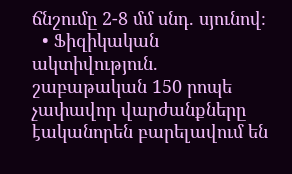ճնշումը 2-8 մմ սնդ. սյունով։
  • Ֆիզիկական ակտիվություն. շաբաթական 150 րոպե չափավոր վարժանքները էականորեն բարելավում են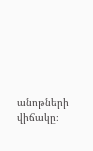անոթների վիճակը։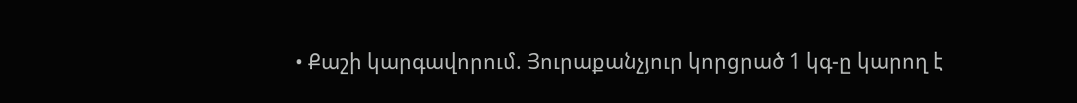• Քաշի կարգավորում. Յուրաքանչյուր կորցրած 1 կգ-ը կարող է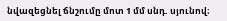նվազեցնել ճնշումը մոտ 1 մմ սնդ. սյունով։